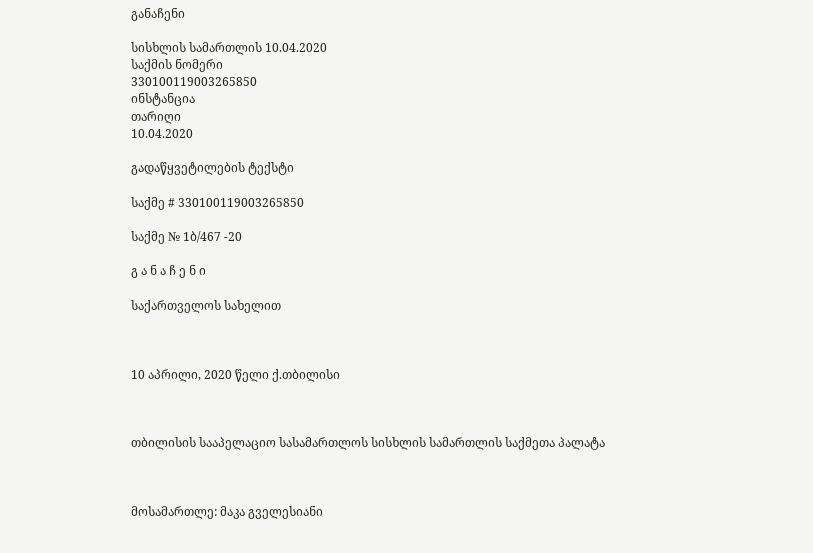განაჩენი

სისხლის სამართლის 10.04.2020
საქმის ნომერი
330100119003265850
ინსტანცია
თარიღი
10.04.2020

გადაწყვეტილების ტექსტი

საქმე # 330100119003265850

საქმე № 1ბ/467 -20

გ ა ნ ა ჩ ე ნ ი

საქართველოს სახელით



10 აპრილი, 2020 წელი ქ.თბილისი



თბილისის სააპელაციო სასამართლოს სისხლის სამართლის საქმეთა პალატა



მოსამართლე: მაკა გველესიანი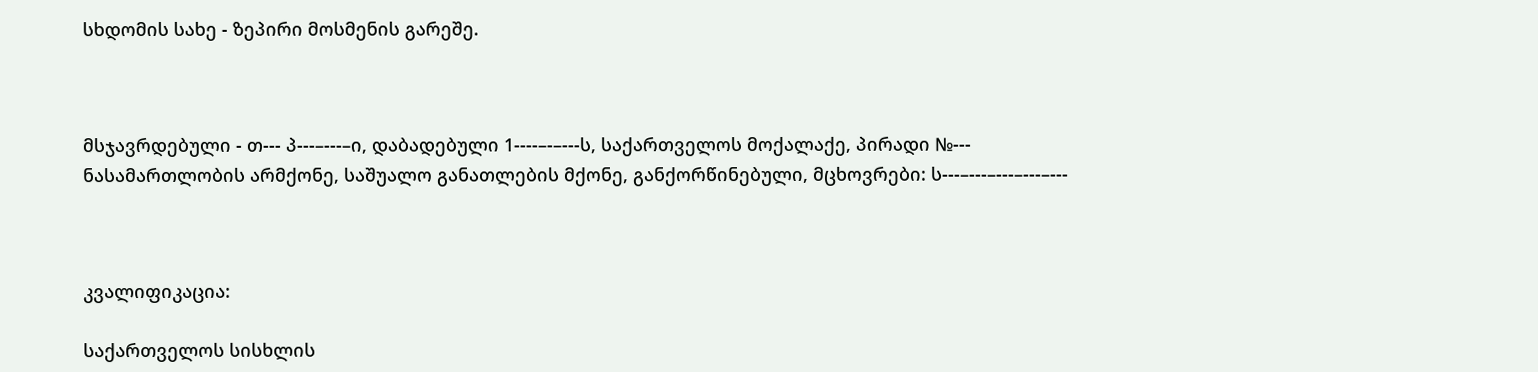სხდომის სახე - ზეპირი მოსმენის გარეშე.



მსჯავრდებული - თ--- პ---–---–ი, დაბადებული 1----–-–---ს, საქართველოს მოქალაქე, პირადი №--- ნასამართლობის არმქონე, საშუალო განათლების მქონე, განქორწინებული, მცხოვრები: ს---–---–---–---–---



კვალიფიკაცია:

საქართველოს სისხლის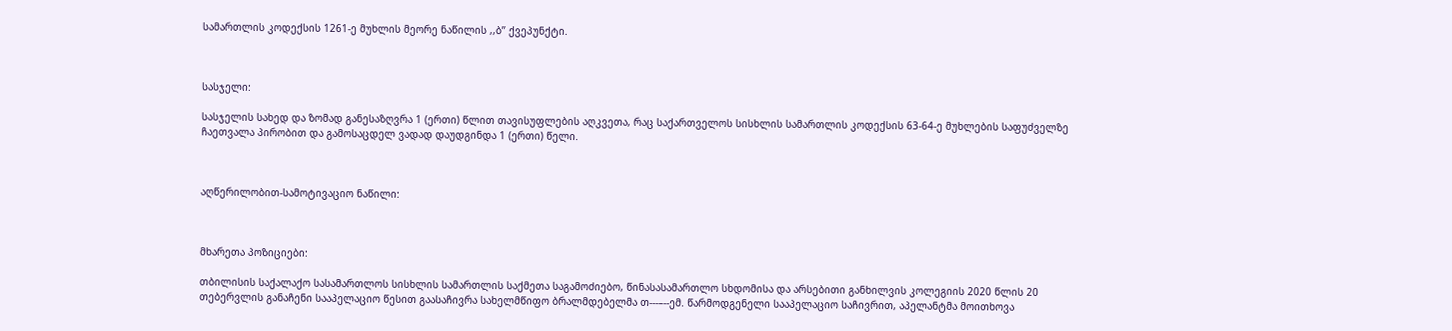სამართლის კოდექსის 1261-ე მუხლის მეორე ნაწილის ,,ბ’’ ქვეპუნქტი.



სასჯელი:

სასჯელის სახედ და ზომად განესაზღვრა 1 (ერთი) წლით თავისუფლების აღკვეთა, რაც საქართველოს სისხლის სამართლის კოდექსის 63-64-ე მუხლების საფუძველზე ჩაეთვალა პირობით და გამოსაცდელ ვადად დაუდგინდა 1 (ერთი) წელი.



აღწერილობით-სამოტივაციო ნაწილი:



მხარეთა პოზიციები:

თბილისის საქალაქო სასამართლოს სისხლის სამართლის საქმეთა საგამოძიებო, წინასასამართლო სხდომისა და არსებითი განხილვის კოლეგიის 2020 წლის 20 თებერვლის განაჩენი სააპელაციო წესით გაასაჩივრა სახელმწიფო ბრალმდებელმა თ---–--ემ. წარმოდგენელი სააპელაციო საჩივრით, აპელანტმა მოითხოვა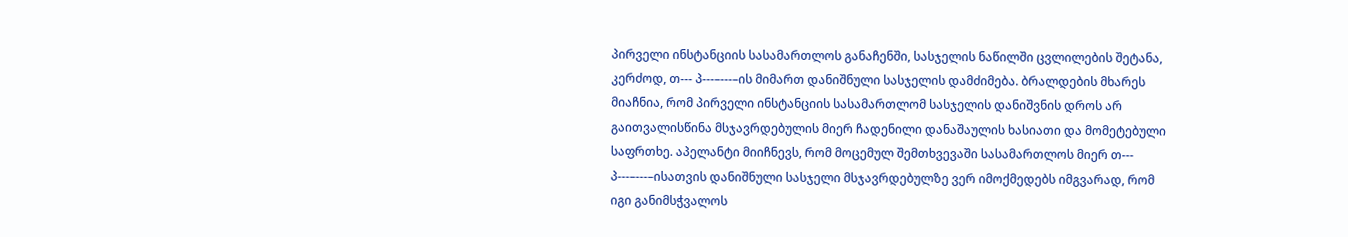პირველი ინსტანციის სასამართლოს განაჩენში, სასჯელის ნაწილში ცვლილების შეტანა, კერძოდ, თ--- პ---–---–ის მიმართ დანიშნული სასჯელის დამძიმება. ბრალდების მხარეს მიაჩნია, რომ პირველი ინსტანციის სასამართლომ სასჯელის დანიშვნის დროს არ გაითვალისწინა მსჯავრდებულის მიერ ჩადენილი დანაშაულის ხასიათი და მომეტებული საფრთხე. აპელანტი მიიჩნევს, რომ მოცემულ შემთხვევაში სასამართლოს მიერ თ--- პ---–---–ისათვის დანიშნული სასჯელი მსჯავრდებულზე ვერ იმოქმედებს იმგვარად, რომ იგი განიმსჭვალოს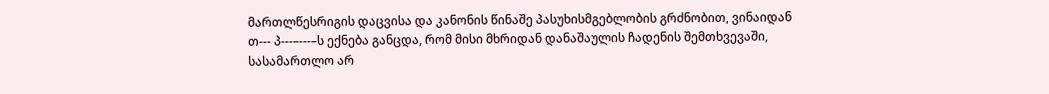მართლწესრიგის დაცვისა და კანონის წინაშე პასუხისმგებლობის გრძნობით, ვინაიდან თ--- პ---–---–ს ექნება განცდა, რომ მისი მხრიდან დანაშაულის ჩადენის შემთხვევაში, სასამართლო არ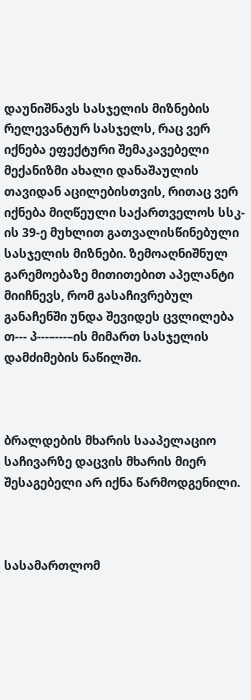დაუნიშნავს სასჯელის მიზნების რელევანტურ სასჯელს, რაც ვერ იქნება ეფექტური შემაკავებელი მექანიზმი ახალი დანაშაულის თავიდან აცილებისთვის, რითაც ვერ იქნება მიღწეული საქართველოს სსკ-ის 39-ე მუხლით გათვალისწინებული სასჯელის მიზნები. ზემოაღნიშნულ გარემოებაზე მითითებით აპელანტი მიიჩნევს, რომ გასაჩივრებულ განაჩენში უნდა შევიდეს ცვლილება თ--- პ---–---–ის მიმართ სასჯელის დამძიმების ნაწილში.



ბრალდების მხარის სააპელაციო საჩივარზე დაცვის მხარის მიერ შესაგებელი არ იქნა წარმოდგენილი.



სასამართლომ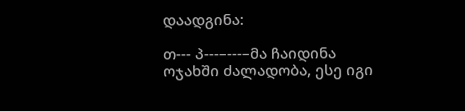დაადგინა:

თ--- პ---–---–მა ჩაიდინა ოჯახში ძალადობა, ესე იგი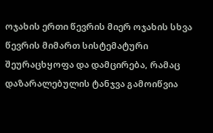ოჯახის ერთი წევრის მიერ ოჯახის სხვა წევრის მიმართ სისტემატური შეურაცხყოფა და დამცირება, რამაც დაზარალებულის ტანჯვა გამოიწვია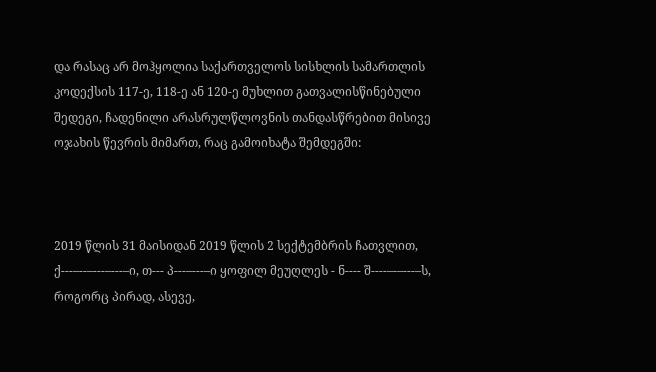და რასაც არ მოჰყოლია საქართველოს სისხლის სამართლის კოდექსის 117-ე, 118-ე ან 120-ე მუხლით გათვალისწინებული შედეგი, ჩადენილი არასრულწლოვნის თანდასწრებით მისივე ოჯახის წევრის მიმართ, რაც გამოიხატა შემდეგში:



2019 წლის 31 მაისიდან 2019 წლის 2 სექტემბრის ჩათვლით, ქ---–--–---–---–ი, თ--- პ---–---–ი ყოფილ მეუღლეს - ნ---- შ----–-–---–ს, როგორც პირად, ასევე,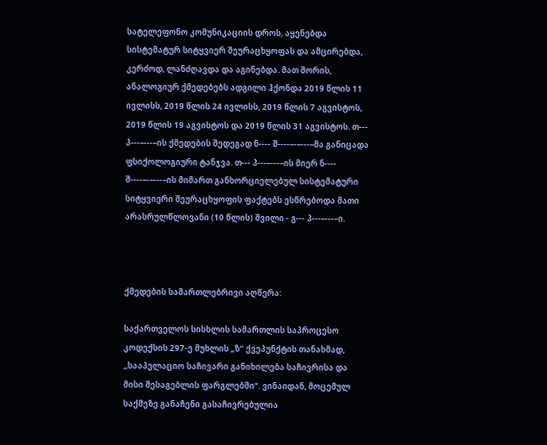სატელეფონო კომუნიკაციის დროს, აყენებდა სისტემატურ სიტყვიერ შეურაცხყოფას და ამცირებდა, კერძოდ, ლანძღავდა და აგინებდა. მათ შორის, ანალოგიურ ქმედებებს ადგილი ჰქონდა 2019 წლის 11 ივლისს, 2019 წლის 24 ივლისს, 2019 წლის 7 აგვისტოს, 2019 წლის 19 აგვისტოს და 2019 წლის 31 აგვისტოს. თ--- პ---–---–ის ქმედების შედეგად ნ---- შ----–-–---–მა განიცადა ფსიქოლოგიური ტანჯვა. თ--- პ---–---–ის მიერ ნ---- შ----–-–---–ის მიმართ განხორციელებულ სისტემატური სიტყვიერი შეურაცხყოფის ფაქტებს ესწრებოდა მათი არასრულწლოვანი (10 წლის) შვილი - გ--- პ---–---–ი.



ქმედების სამართლებრივი აღწერა:

საქართველოს სისხლის სამართლის საპროცესო კოდექსის 297-ე მუხლის „ზ“ ქვეპუნქტის თანახმად, ,,სააპელაციო საჩივარი განიხილება საჩივრისა და მისი შესაგებლის ფარგლებში“. ვინაიდან, მოცემულ საქმეზე განაჩენი გასაჩივრებულია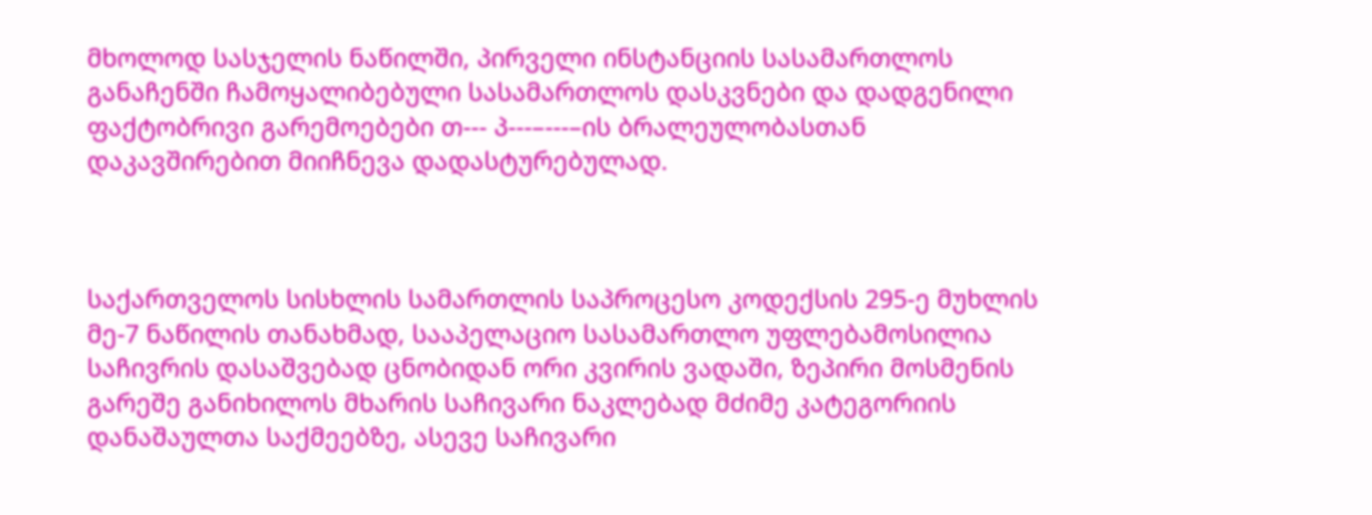მხოლოდ სასჯელის ნაწილში, პირველი ინსტანციის სასამართლოს განაჩენში ჩამოყალიბებული სასამართლოს დასკვნები და დადგენილი ფაქტობრივი გარემოებები თ--- პ---–---–ის ბრალეულობასთან დაკავშირებით მიიჩნევა დადასტურებულად.



საქართველოს სისხლის სამართლის საპროცესო კოდექსის 295-ე მუხლის მე-7 ნაწილის თანახმად, სააპელაციო სასამართლო უფლებამოსილია საჩივრის დასაშვებად ცნობიდან ორი კვირის ვადაში, ზეპირი მოსმენის გარეშე განიხილოს მხარის საჩივარი ნაკლებად მძიმე კატეგორიის დანაშაულთა საქმეებზე, ასევე საჩივარი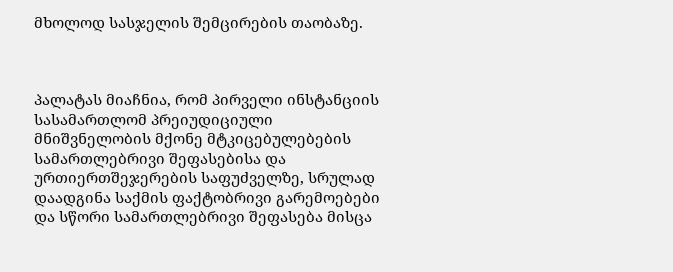მხოლოდ სასჯელის შემცირების თაობაზე.



პალატას მიაჩნია, რომ პირველი ინსტანციის სასამართლომ პრეიუდიციული მნიშვნელობის მქონე მტკიცებულებების სამართლებრივი შეფასებისა და ურთიერთშეჯერების საფუძველზე, სრულად დაადგინა საქმის ფაქტობრივი გარემოებები და სწორი სამართლებრივი შეფასება მისცა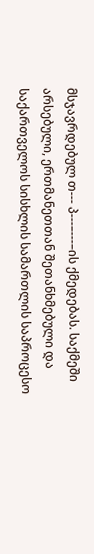მსჯავრდებულ თ--- პ---–---–ის ქმედებას. საქმეში არსებული, ერთმანეთთან შეთანხმებული და საქართველოს სისხლის სამართლის საპროცესო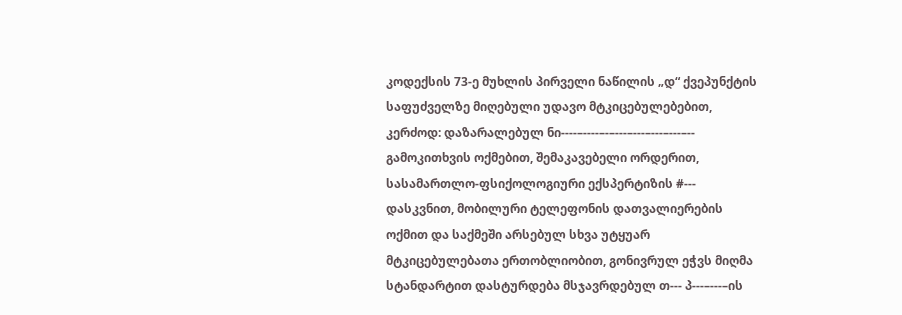კოდექსის 73-ე მუხლის პირველი ნაწილის „დ“ ქვეპუნქტის საფუძველზე მიღებული უდავო მტკიცებულებებით, კერძოდ: დაზარალებულ ნი----–----–-–---–---–---–---–-- გამოკითხვის ოქმებით, შემაკავებელი ორდერით, სასამართლო-ფსიქოლოგიური ექსპერტიზის #--- დასკვნით, მობილური ტელეფონის დათვალიერების ოქმით და საქმეში არსებულ სხვა უტყუარ მტკიცებულებათა ერთობლიობით, გონივრულ ეჭვს მიღმა სტანდარტით დასტურდება მსჯავრდებულ თ--- პ---–---–ის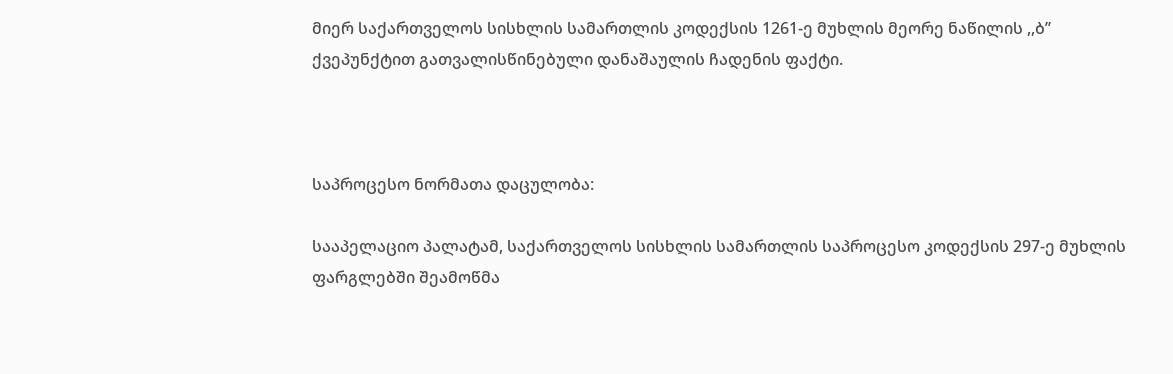მიერ საქართველოს სისხლის სამართლის კოდექსის 1261-ე მუხლის მეორე ნაწილის ,,ბ’’ ქვეპუნქტით გათვალისწინებული დანაშაულის ჩადენის ფაქტი.



საპროცესო ნორმათა დაცულობა:

სააპელაციო პალატამ, საქართველოს სისხლის სამართლის საპროცესო კოდექსის 297-ე მუხლის ფარგლებში შეამოწმა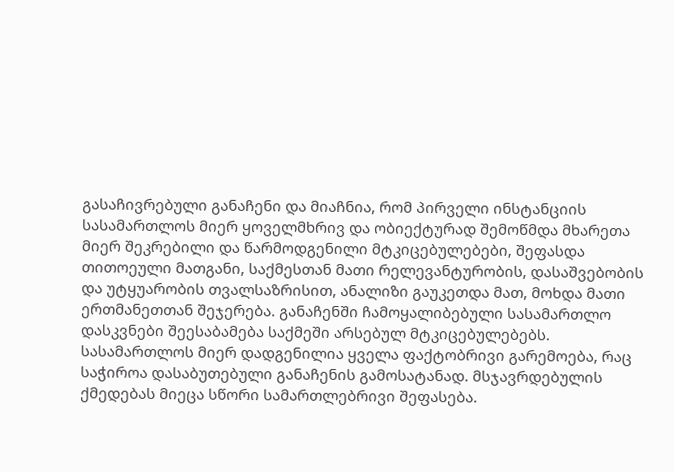გასაჩივრებული განაჩენი და მიაჩნია, რომ პირველი ინსტანციის სასამართლოს მიერ ყოველმხრივ და ობიექტურად შემოწმდა მხარეთა მიერ შეკრებილი და წარმოდგენილი მტკიცებულებები, შეფასდა თითოეული მათგანი, საქმესთან მათი რელევანტურობის, დასაშვებობის და უტყუარობის თვალსაზრისით, ანალიზი გაუკეთდა მათ, მოხდა მათი ერთმანეთთან შეჯერება. განაჩენში ჩამოყალიბებული სასამართლო დასკვნები შეესაბამება საქმეში არსებულ მტკიცებულებებს. სასამართლოს მიერ დადგენილია ყველა ფაქტობრივი გარემოება, რაც საჭიროა დასაბუთებული განაჩენის გამოსატანად. მსჯავრდებულის ქმედებას მიეცა სწორი სამართლებრივი შეფასება.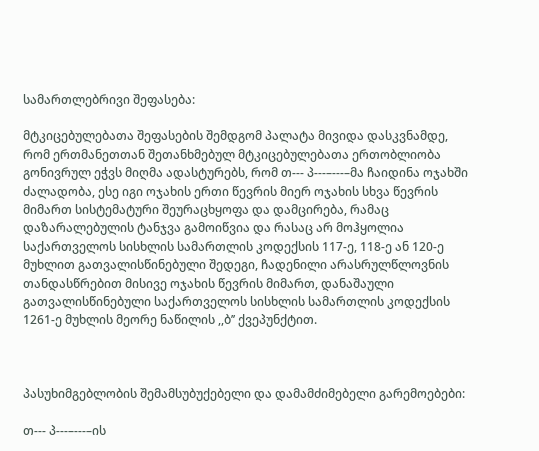სამართლებრივი შეფასება:

მტკიცებულებათა შეფასების შემდგომ პალატა მივიდა დასკვნამდე, რომ ერთმანეთთან შეთანხმებულ მტკიცებულებათა ერთობლიობა გონივრულ ეჭვს მიღმა ადასტურებს, რომ თ--- პ---–---–მა ჩაიდინა ოჯახში ძალადობა, ესე იგი ოჯახის ერთი წევრის მიერ ოჯახის სხვა წევრის მიმართ სისტემატური შეურაცხყოფა და დამცირება, რამაც დაზარალებულის ტანჯვა გამოიწვია და რასაც არ მოჰყოლია საქართველოს სისხლის სამართლის კოდექსის 117-ე, 118-ე ან 120-ე მუხლით გათვალისწინებული შედეგი, ჩადენილი არასრულწლოვნის თანდასწრებით მისივე ოჯახის წევრის მიმართ, დანაშაული გათვალისწინებული საქართველოს სისხლის სამართლის კოდექსის 1261-ე მუხლის მეორე ნაწილის ,,ბ’’ ქვეპუნქტით.



პასუხიმგებლობის შემამსუბუქებელი და დამამძიმებელი გარემოებები:

თ--- პ---–---–ის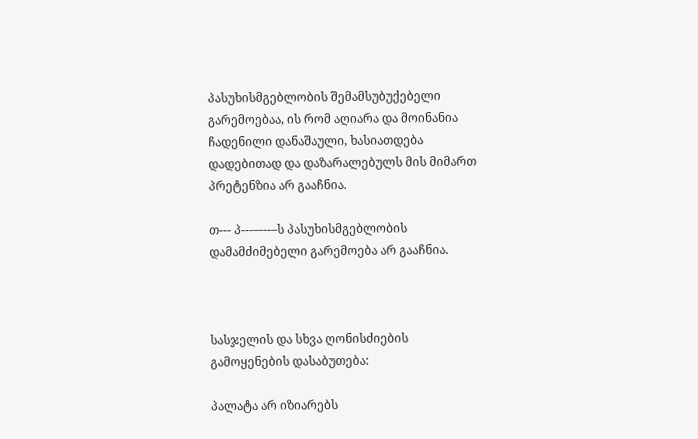პასუხისმგებლობის შემამსუბუქებელი გარემოებაა, ის რომ აღიარა და მოინანია ჩადენილი დანაშაული, ხასიათდება დადებითად და დაზარალებულს მის მიმართ პრეტენზია არ გააჩნია.

თ--- პ---–---–ს პასუხისმგებლობის დამამძიმებელი გარემოება არ გააჩნია.



სასჯელის და სხვა ღონისძიების გამოყენების დასაბუთება:

პალატა არ იზიარებს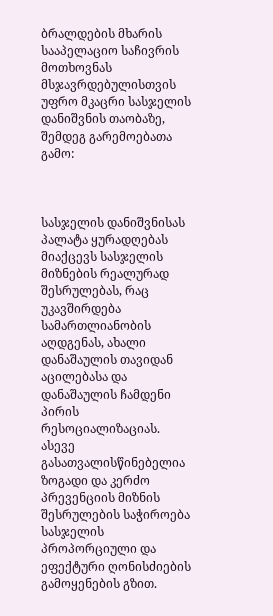ბრალდების მხარის სააპელაციო საჩივრის მოთხოვნას მსჯავრდებულისთვის უფრო მკაცრი სასჯელის დანიშვნის თაობაზე, შემდეგ გარემოებათა გამო:



სასჯელის დანიშვნისას პალატა ყურადღებას მიაქცევს სასჯელის მიზნების რეალურად შესრულებას, რაც უკავშირდება სამართლიანობის აღდგენას, ახალი დანაშაულის თავიდან აცილებასა და დანაშაულის ჩამდენი პირის რესოციალიზაციას. ასევე გასათვალისწინებელია ზოგადი და კერძო პრევენციის მიზნის შესრულების საჭიროება სასჯელის პროპორციული და ეფექტური ღონისძიების გამოყენების გზით.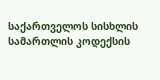საქართველოს სისხლის სამართლის კოდექსის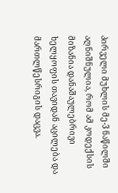პირველი მუხლის მე-3 ნაწილში აღნიშნულია, რომ ამ კოდექსის მიზანია დანაშაულებრივი ხელყოფის თავიდან აცილება და მართლწესრიგის დაცვა.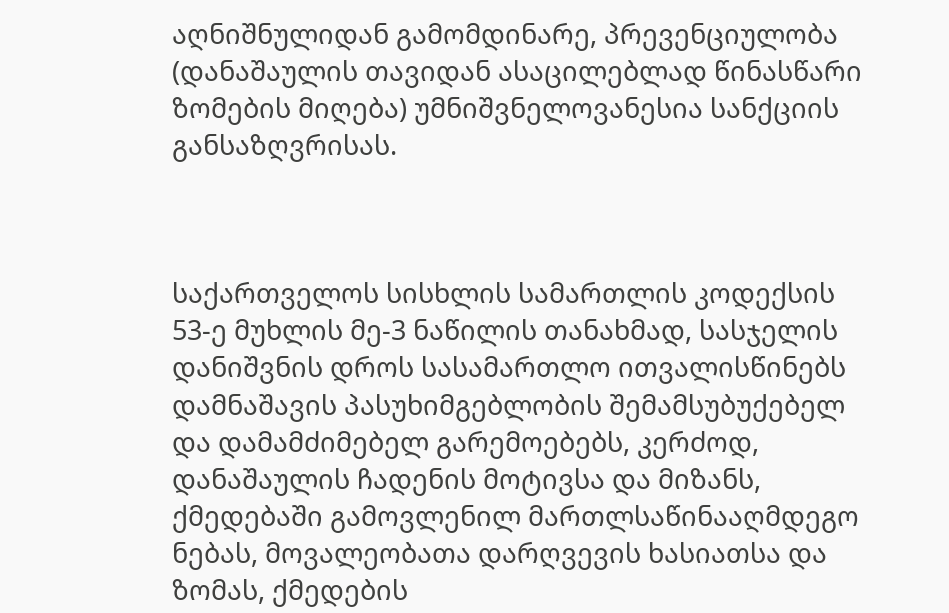აღნიშნულიდან გამომდინარე, პრევენციულობა (დანაშაულის თავიდან ასაცილებლად წინასწარი ზომების მიღება) უმნიშვნელოვანესია სანქციის განსაზღვრისას.



საქართველოს სისხლის სამართლის კოდექსის 53-ე მუხლის მე-3 ნაწილის თანახმად, სასჯელის დანიშვნის დროს სასამართლო ითვალისწინებს დამნაშავის პასუხიმგებლობის შემამსუბუქებელ და დამამძიმებელ გარემოებებს, კერძოდ, დანაშაულის ჩადენის მოტივსა და მიზანს, ქმედებაში გამოვლენილ მართლსაწინააღმდეგო ნებას, მოვალეობათა დარღვევის ხასიათსა და ზომას, ქმედების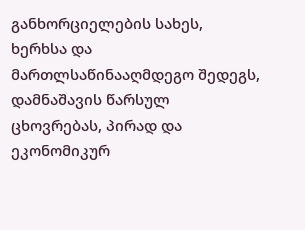განხორციელების სახეს, ხერხსა და მართლსაწინააღმდეგო შედეგს, დამნაშავის წარსულ ცხოვრებას, პირად და ეკონომიკურ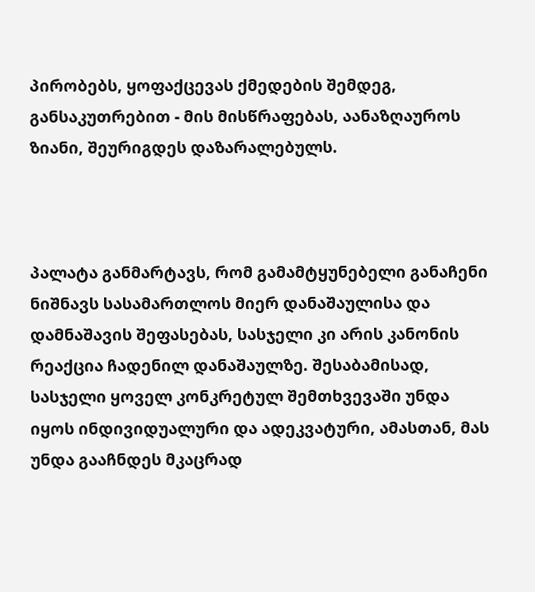პირობებს, ყოფაქცევას ქმედების შემდეგ, განსაკუთრებით - მის მისწრაფებას, აანაზღაუროს ზიანი, შეურიგდეს დაზარალებულს.



პალატა განმარტავს, რომ გამამტყუნებელი განაჩენი ნიშნავს სასამართლოს მიერ დანაშაულისა და დამნაშავის შეფასებას, სასჯელი კი არის კანონის რეაქცია ჩადენილ დანაშაულზე. შესაბამისად, სასჯელი ყოველ კონკრეტულ შემთხვევაში უნდა იყოს ინდივიდუალური და ადეკვატური, ამასთან, მას უნდა გააჩნდეს მკაცრად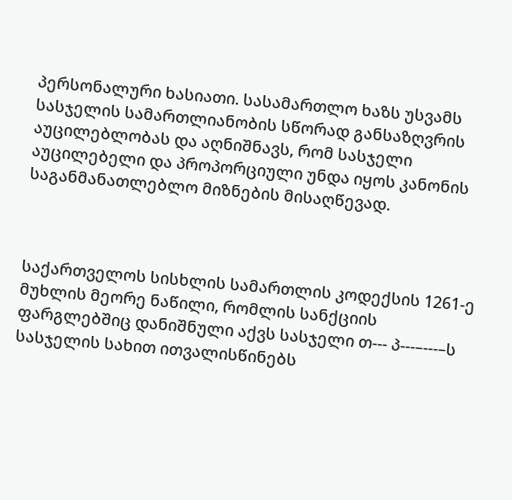პერსონალური ხასიათი. სასამართლო ხაზს უსვამს სასჯელის სამართლიანობის სწორად განსაზღვრის აუცილებლობას და აღნიშნავს, რომ სასჯელი აუცილებელი და პროპორციული უნდა იყოს კანონის საგანმანათლებლო მიზნების მისაღწევად.



საქართველოს სისხლის სამართლის კოდექსის 1261-ე მუხლის მეორე ნაწილი, რომლის სანქციის ფარგლებშიც დანიშნული აქვს სასჯელი თ--- პ---–---–ს სასჯელის სახით ითვალისწინებს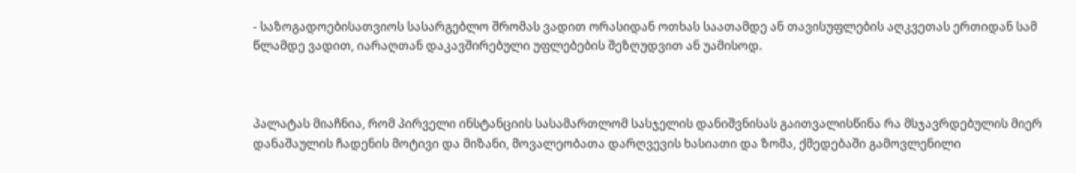- საზოგადოებისათვიოს სასარგებლო შრომას ვადით ორასიდან ოთხას საათამდე ან თავისუფლების აღკვეთას ერთიდან სამ წლამდე ვადით, იარაღთან დაკავშირებული უფლებების შეზღუდვით ან უამისოდ.



პალატას მიაჩნია, რომ პირველი ინსტანციის სასამართლომ სასჯელის დანიშვნისას გაითვალისწინა რა მსჯავრდებულის მიერ დანაშაულის ჩადენის მოტივი და მიზანი, მოვალეობათა დარღვევის ხასიათი და ზომა, ქმედებაში გამოვლენილი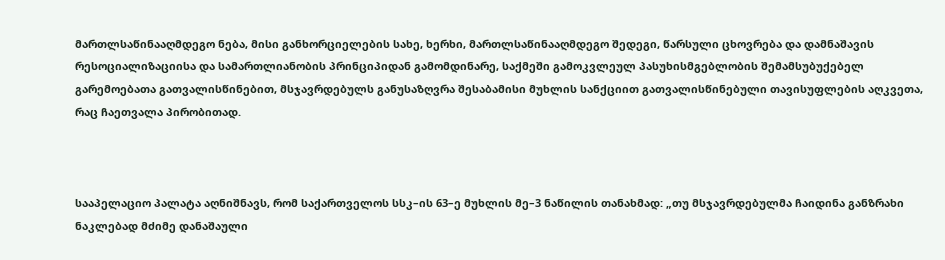მართლსაწინააღმდეგო ნება, მისი განხორციელების სახე, ხერხი, მართლსაწინააღმდეგო შედეგი, წარსული ცხოვრება და დამნაშავის რესოციალიზაციისა და სამართლიანობის პრინციპიდან გამომდინარე, საქმეში გამოკვლეულ პასუხისმგებლობის შემამსუბუქებელ გარემოებათა გათვალისწინებით, მსჯავრდებულს განუსაზღვრა შესაბამისი მუხლის სანქციით გათვალისწინებული თავისუფლების აღკვეთა, რაც ჩაეთვალა პირობითად.



სააპელაციო პალატა აღნიშნავს, რომ საქართველოს სსკ–ის 63–ე მუხლის მე–3 ნაწილის თანახმად: „თუ მსჯავრდებულმა ჩაიდინა განზრახი ნაკლებად მძიმე დანაშაული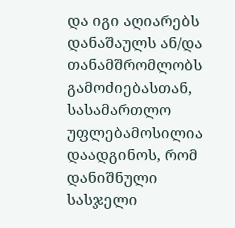და იგი აღიარებს დანაშაულს ან/და თანამშრომლობს გამოძიებასთან, სასამართლო უფლებამოსილია დაადგინოს, რომ დანიშნული სასჯელი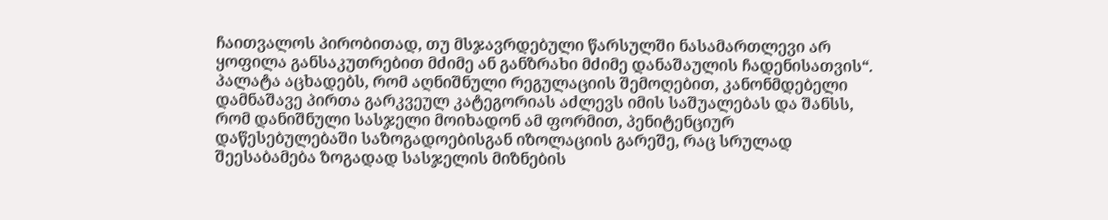ჩაითვალოს პირობითად, თუ მსჯავრდებული წარსულში ნასამართლევი არ ყოფილა განსაკუთრებით მძიმე ან განზრახი მძიმე დანაშაულის ჩადენისათვის“. პალატა აცხადებს, რომ აღნიშნული რეგულაციის შემოღებით, კანონმდებელი დამნაშავე პირთა გარკვეულ კატეგორიას აძლევს იმის საშუალებას და შანსს, რომ დანიშნული სასჯელი მოიხადონ ამ ფორმით, პენიტენციურ დაწესებულებაში საზოგადოებისგან იზოლაციის გარეშე, რაც სრულად შეესაბამება ზოგადად სასჯელის მიზნების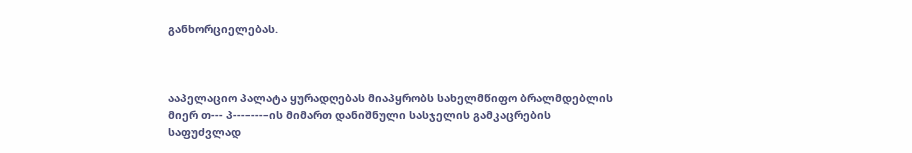განხორციელებას.



ააპელაციო პალატა ყურადღებას მიაპყრობს სახელმწიფო ბრალმდებლის მიერ თ--- პ---–---–ის მიმართ დანიშნული სასჯელის გამკაცრების საფუძვლად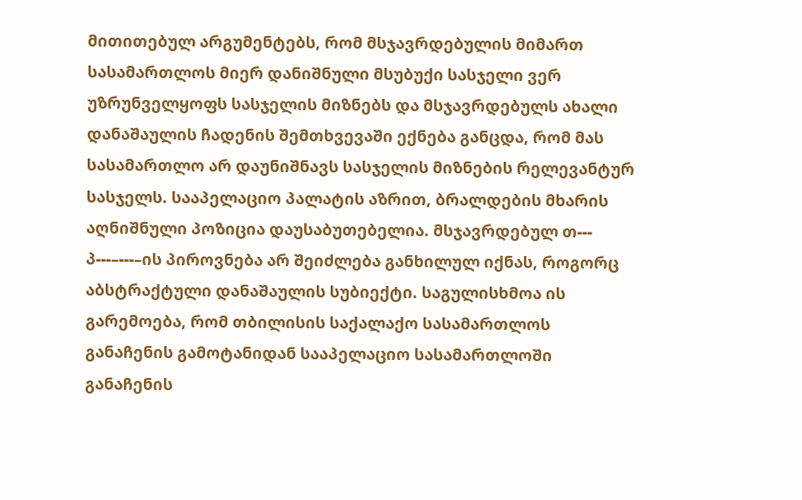მითითებულ არგუმენტებს, რომ მსჯავრდებულის მიმართ სასამართლოს მიერ დანიშნული მსუბუქი სასჯელი ვერ უზრუნველყოფს სასჯელის მიზნებს და მსჯავრდებულს ახალი დანაშაულის ჩადენის შემთხვევაში ექნება განცდა, რომ მას სასამართლო არ დაუნიშნავს სასჯელის მიზნების რელევანტურ სასჯელს. სააპელაციო პალატის აზრით, ბრალდების მხარის აღნიშნული პოზიცია დაუსაბუთებელია. მსჯავრდებულ თ--- პ---–---–ის პიროვნება არ შეიძლება განხილულ იქნას, როგორც აბსტრაქტული დანაშაულის სუბიექტი. საგულისხმოა ის გარემოება, რომ თბილისის საქალაქო სასამართლოს განაჩენის გამოტანიდან სააპელაციო სასამართლოში განაჩენის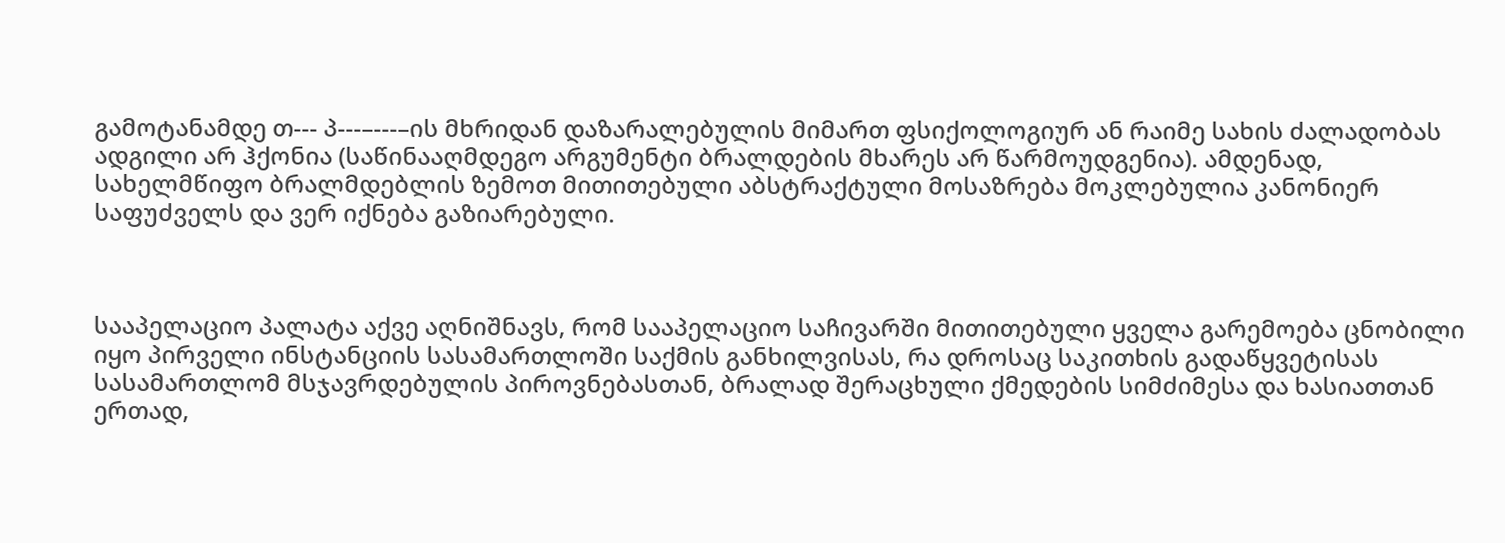გამოტანამდე თ--- პ---–---–ის მხრიდან დაზარალებულის მიმართ ფსიქოლოგიურ ან რაიმე სახის ძალადობას ადგილი არ ჰქონია (საწინააღმდეგო არგუმენტი ბრალდების მხარეს არ წარმოუდგენია). ამდენად, სახელმწიფო ბრალმდებლის ზემოთ მითითებული აბსტრაქტული მოსაზრება მოკლებულია კანონიერ საფუძველს და ვერ იქნება გაზიარებული.



სააპელაციო პალატა აქვე აღნიშნავს, რომ სააპელაციო საჩივარში მითითებული ყველა გარემოება ცნობილი იყო პირველი ინსტანციის სასამართლოში საქმის განხილვისას, რა დროსაც საკითხის გადაწყვეტისას სასამართლომ მსჯავრდებულის პიროვნებასთან, ბრალად შერაცხული ქმედების სიმძიმესა და ხასიათთან ერთად,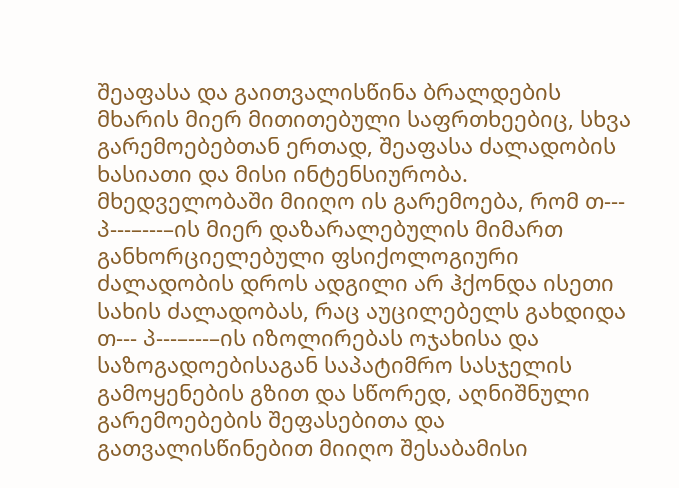შეაფასა და გაითვალისწინა ბრალდების მხარის მიერ მითითებული საფრთხეებიც, სხვა გარემოებებთან ერთად, შეაფასა ძალადობის ხასიათი და მისი ინტენსიურობა. მხედველობაში მიიღო ის გარემოება, რომ თ--- პ---–---–ის მიერ დაზარალებულის მიმართ განხორციელებული ფსიქოლოგიური ძალადობის დროს ადგილი არ ჰქონდა ისეთი სახის ძალადობას, რაც აუცილებელს გახდიდა თ--- პ---–---–ის იზოლირებას ოჯახისა და საზოგადოებისაგან საპატიმრო სასჯელის გამოყენების გზით და სწორედ, აღნიშნული გარემოებების შეფასებითა და გათვალისწინებით მიიღო შესაბამისი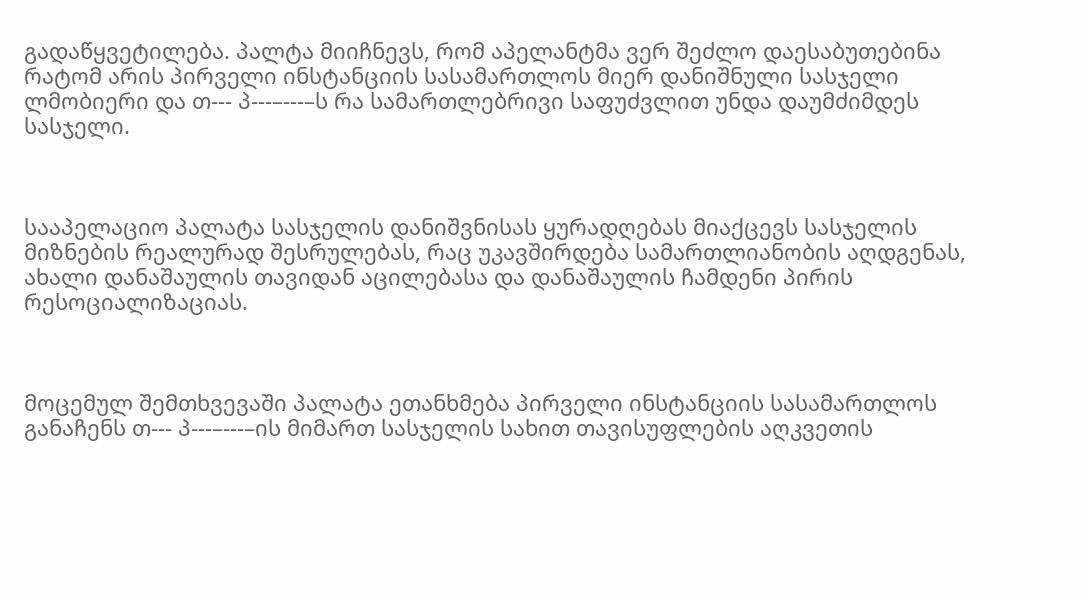გადაწყვეტილება. პალტა მიიჩნევს, რომ აპელანტმა ვერ შეძლო დაესაბუთებინა რატომ არის პირველი ინსტანციის სასამართლოს მიერ დანიშნული სასჯელი ლმობიერი და თ--- პ---–---–ს რა სამართლებრივი საფუძვლით უნდა დაუმძიმდეს სასჯელი.



სააპელაციო პალატა სასჯელის დანიშვნისას ყურადღებას მიაქცევს სასჯელის მიზნების რეალურად შესრულებას, რაც უკავშირდება სამართლიანობის აღდგენას, ახალი დანაშაულის თავიდან აცილებასა და დანაშაულის ჩამდენი პირის რესოციალიზაციას.



მოცემულ შემთხვევაში პალატა ეთანხმება პირველი ინსტანციის სასამართლოს განაჩენს თ--- პ---–---–ის მიმართ სასჯელის სახით თავისუფლების აღკვეთის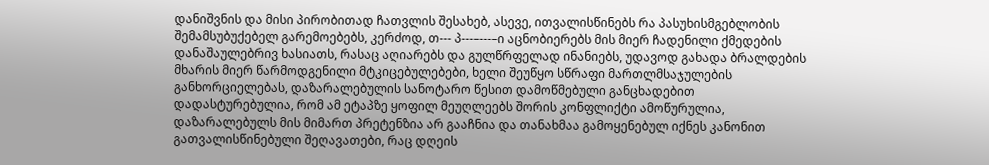დანიშვნის და მისი პირობითად ჩათვლის შესახებ, ასევე, ითვალისწინებს რა პასუხისმგებლობის შემამსუბუქებელ გარემოებებს, კერძოდ, თ--- პ---–---–ი აცნობიერებს მის მიერ ჩადენილი ქმედების დანაშაულებრივ ხასიათს, რასაც აღიარებს და გულწრფელად ინანიებს, უდავოდ გახადა ბრალდების მხარის მიერ წარმოდგენილი მტკიცებულებები, ხელი შეუწყო სწრაფი მართლმსაჯულების განხორციელებას, დაზარალებულის სანოტარო წესით დამოწმებული განცხადებით დადასტურებულია, რომ ამ ეტაპზე ყოფილ მეუღლეებს შორის კონფლიქტი ამოწურულია, დაზარალებულს მის მიმართ პრეტენზია არ გააჩნია და თანახმაა გამოყენებულ იქნეს კანონით გათვალისწინებული შეღავათები, რაც დღეის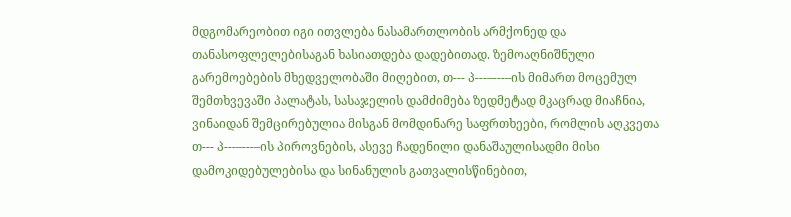მდგომარეობით იგი ითვლება ნასამართლობის არმქონედ და თანასოფლელებისაგან ხასიათდება დადებითად. ზემოაღნიშნული გარემოებების მხედველობაში მიღებით, თ--- პ---–---–ის მიმართ მოცემულ შემთხვევაში პალატას, სასაჯელის დამძიმება ზედმეტად მკაცრად მიაჩნია, ვინაიდან შემცირებულია მისგან მომდინარე საფრთხეები, რომლის აღკვეთა თ--- პ---–---–ის პიროვნების, ასევე ჩადენილი დანაშაულისადმი მისი დამოკიდებულებისა და სინანულის გათვალისწინებით,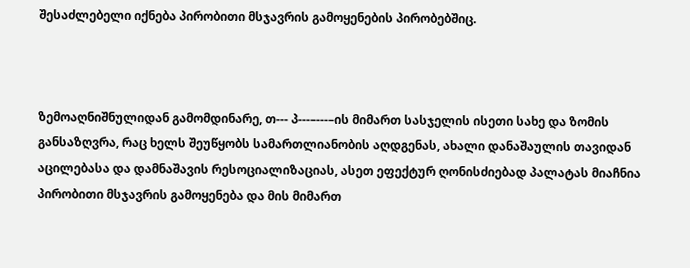შესაძლებელი იქნება პირობითი მსჯავრის გამოყენების პირობებშიც.



ზემოაღნიშნულიდან გამომდინარე, თ--- პ---–---–ის მიმართ სასჯელის ისეთი სახე და ზომის განსაზღვრა, რაც ხელს შეუწყობს სამართლიანობის აღდგენას, ახალი დანაშაულის თავიდან აცილებასა და დამნაშავის რესოციალიზაციას, ასეთ ეფექტურ ღონისძიებად პალატას მიაჩნია პირობითი მსჯავრის გამოყენება და მის მიმართ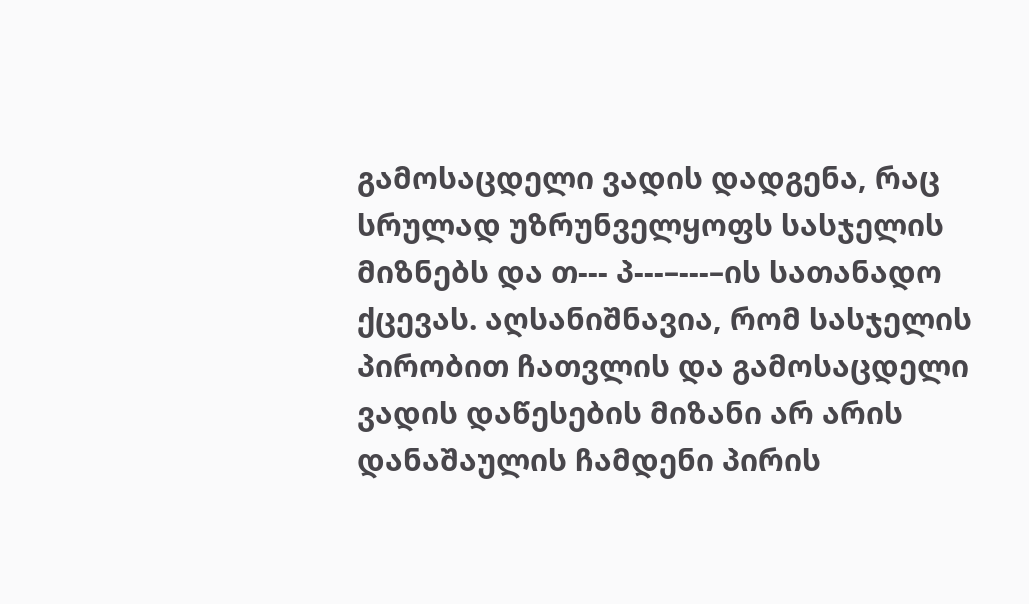გამოსაცდელი ვადის დადგენა, რაც სრულად უზრუნველყოფს სასჯელის მიზნებს და თ--- პ---–---–ის სათანადო ქცევას. აღსანიშნავია, რომ სასჯელის პირობით ჩათვლის და გამოსაცდელი ვადის დაწესების მიზანი არ არის დანაშაულის ჩამდენი პირის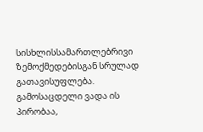სისხლისსამართლებრივი ზემოქმედებისგან სრულად გათავისუფლება. გამოსაცდელი ვადა ის პირობაა,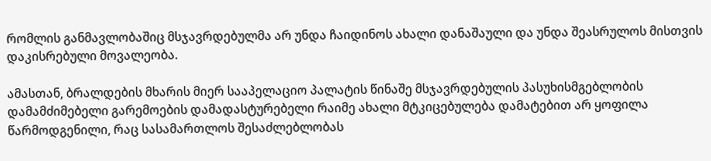რომლის განმავლობაშიც მსჯავრდებულმა არ უნდა ჩაიდინოს ახალი დანაშაული და უნდა შეასრულოს მისთვის დაკისრებული მოვალეობა.

ამასთან, ბრალდების მხარის მიერ სააპელაციო პალატის წინაშე მსჯავრდებულის პასუხისმგებლობის დამამძიმებელი გარემოების დამადასტურებელი რაიმე ახალი მტკიცებულება დამატებით არ ყოფილა წარმოდგენილი, რაც სასამართლოს შესაძლებლობას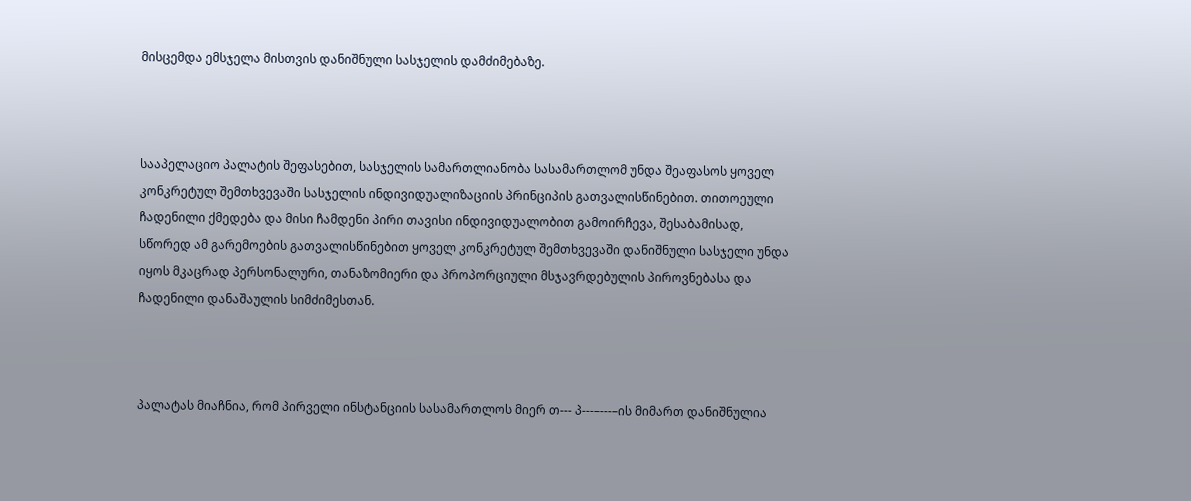მისცემდა ემსჯელა მისთვის დანიშნული სასჯელის დამძიმებაზე.



სააპელაციო პალატის შეფასებით, სასჯელის სამართლიანობა სასამართლომ უნდა შეაფასოს ყოველ კონკრეტულ შემთხვევაში სასჯელის ინდივიდუალიზაციის პრინციპის გათვალისწინებით. თითოეული ჩადენილი ქმედება და მისი ჩამდენი პირი თავისი ინდივიდუალობით გამოირჩევა, შესაბამისად, სწორედ ამ გარემოების გათვალისწინებით ყოველ კონკრეტულ შემთხვევაში დანიშნული სასჯელი უნდა იყოს მკაცრად პერსონალური, თანაზომიერი და პროპორციული მსჯავრდებულის პიროვნებასა და ჩადენილი დანაშაულის სიმძიმესთან.



პალატას მიაჩნია, რომ პირველი ინსტანციის სასამართლოს მიერ თ--- პ---–---–ის მიმართ დანიშნულია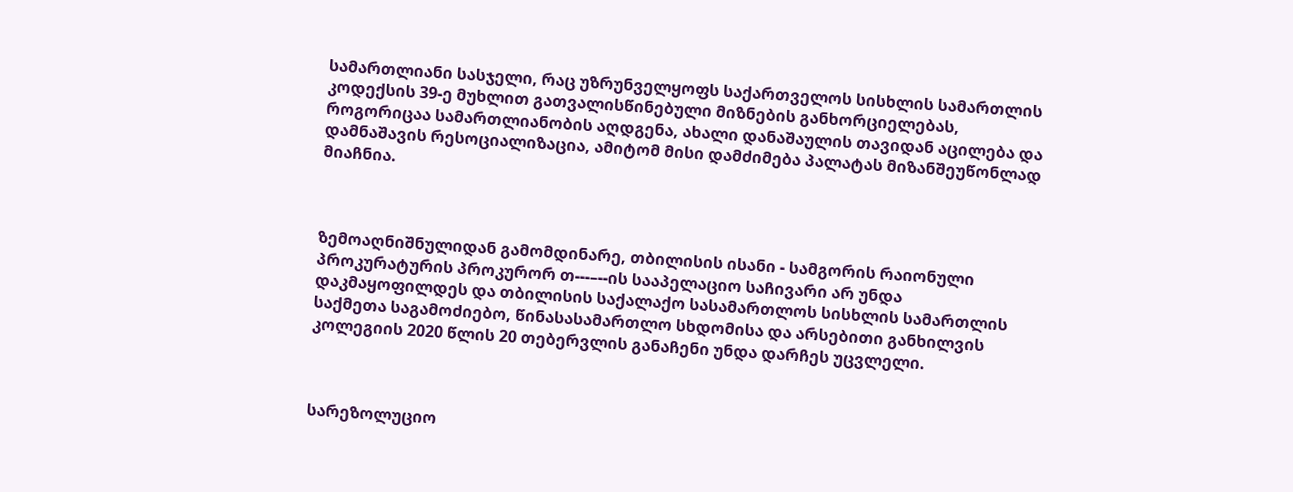სამართლიანი სასჯელი, რაც უზრუნველყოფს საქართველოს სისხლის სამართლის კოდექსის 39-ე მუხლით გათვალისწინებული მიზნების განხორციელებას, როგორიცაა სამართლიანობის აღდგენა, ახალი დანაშაულის თავიდან აცილება და დამნაშავის რესოციალიზაცია, ამიტომ მისი დამძიმება პალატას მიზანშეუწონლად მიაჩნია.



ზემოაღნიშნულიდან გამომდინარე, თბილისის ისანი - სამგორის რაიონული პროკურატურის პროკურორ თ---–--ის სააპელაციო საჩივარი არ უნდა დაკმაყოფილდეს და თბილისის საქალაქო სასამართლოს სისხლის სამართლის საქმეთა საგამოძიებო, წინასასამართლო სხდომისა და არსებითი განხილვის კოლეგიის 2020 წლის 20 თებერვლის განაჩენი უნდა დარჩეს უცვლელი.



სარეზოლუციო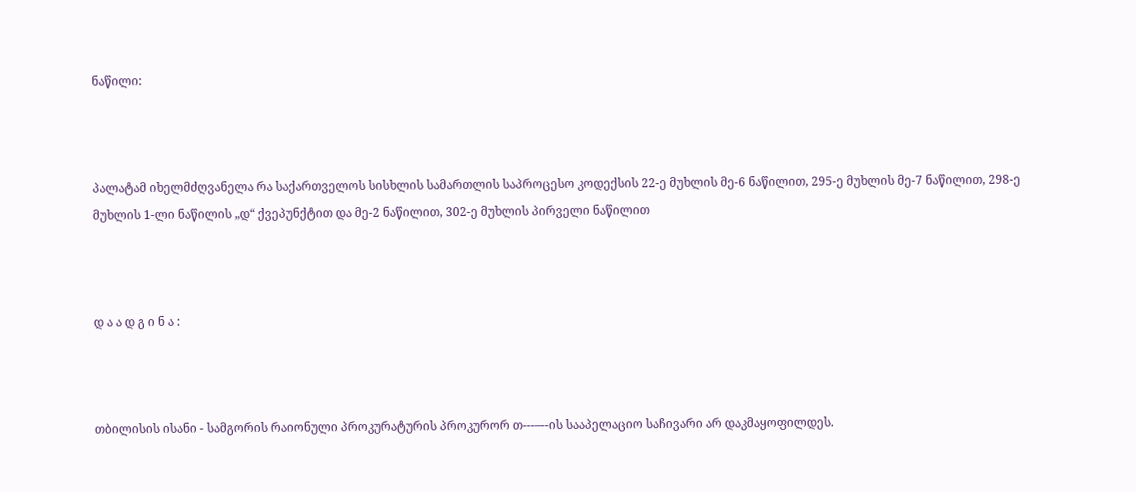ნაწილი:



პალატამ იხელმძღვანელა რა საქართველოს სისხლის სამართლის საპროცესო კოდექსის 22-ე მუხლის მე-6 ნაწილით, 295-ე მუხლის მე-7 ნაწილით, 298-ე მუხლის 1-ლი ნაწილის „დ“ ქვეპუნქტით და მე-2 ნაწილით, 302-ე მუხლის პირველი ნაწილით



დ ა ა დ გ ი ნ ა :



თბილისის ისანი - სამგორის რაიონული პროკურატურის პროკურორ თ---–--ის სააპელაციო საჩივარი არ დაკმაყოფილდეს.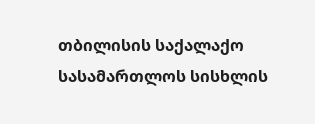თბილისის საქალაქო სასამართლოს სისხლის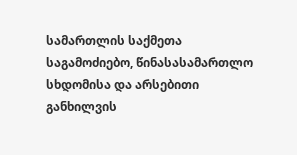სამართლის საქმეთა საგამოძიებო, წინასასამართლო სხდომისა და არსებითი განხილვის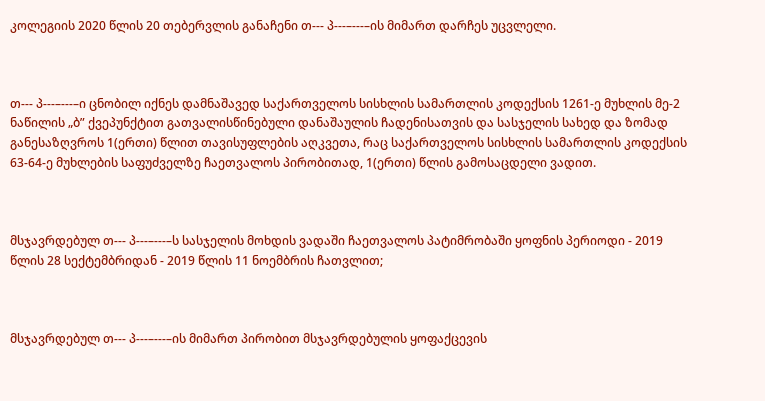კოლეგიის 2020 წლის 20 თებერვლის განაჩენი თ--- პ---–---–ის მიმართ დარჩეს უცვლელი.



თ--- პ---–---–ი ცნობილ იქნეს დამნაშავედ საქართველოს სისხლის სამართლის კოდექსის 1261-ე მუხლის მე-2 ნაწილის „ბ” ქვეპუნქტით გათვალისწინებული დანაშაულის ჩადენისათვის და სასჯელის სახედ და ზომად განესაზღვროს 1(ერთი) წლით თავისუფლების აღკვეთა, რაც საქართველოს სისხლის სამართლის კოდექსის 63-64-ე მუხლების საფუძველზე ჩაეთვალოს პირობითად, 1(ერთი) წლის გამოსაცდელი ვადით.



მსჯავრდებულ თ--- პ---–---–ს სასჯელის მოხდის ვადაში ჩაეთვალოს პატიმრობაში ყოფნის პერიოდი - 2019 წლის 28 სექტემბრიდან - 2019 წლის 11 ნოემბრის ჩათვლით;



მსჯავრდებულ თ--- პ---–---–ის მიმართ პირობით მსჯავრდებულის ყოფაქცევის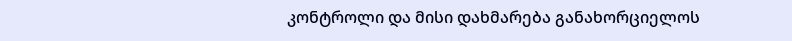კონტროლი და მისი დახმარება განახორციელოს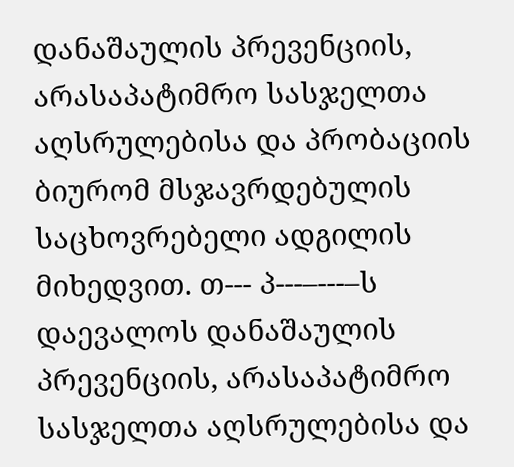დანაშაულის პრევენციის, არასაპატიმრო სასჯელთა აღსრულებისა და პრობაციის ბიურომ მსჯავრდებულის საცხოვრებელი ადგილის მიხედვით. თ--- პ---–---–ს დაევალოს დანაშაულის პრევენციის, არასაპატიმრო სასჯელთა აღსრულებისა და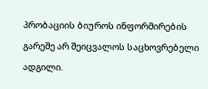პრობაციის ბიუროს ინფორმირების გარეშე არ შეიცვალოს საცხოვრებელი ადგილი.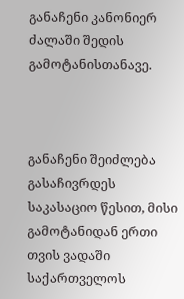განაჩენი კანონიერ ძალაში შედის გამოტანისთანავე.



განაჩენი შეიძლება გასაჩივრდეს საკასაციო წესით, მისი გამოტანიდან ერთი თვის ვადაში საქართველოს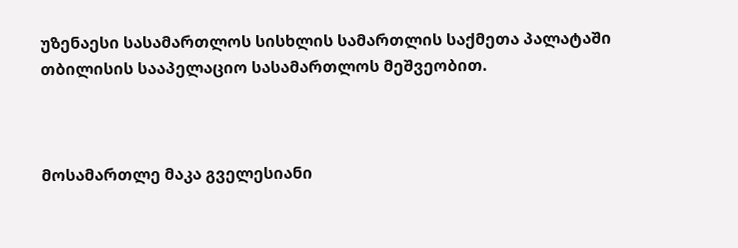უზენაესი სასამართლოს სისხლის სამართლის საქმეთა პალატაში თბილისის სააპელაციო სასამართლოს მეშვეობით.



მოსამართლე მაკა გველესიანი